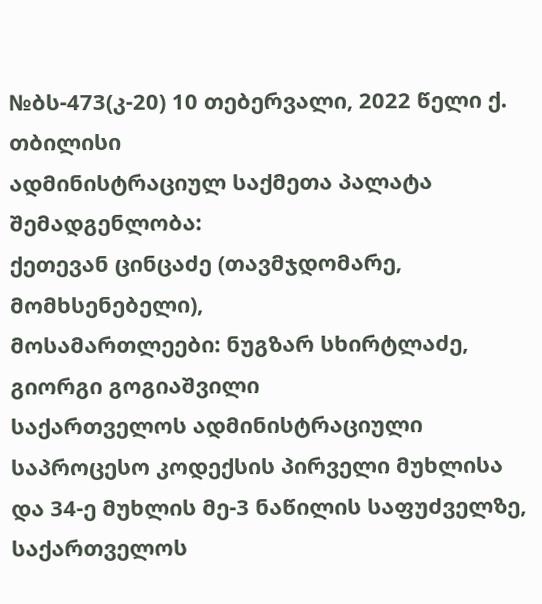№ბს-473(კ-20) 10 თებერვალი, 2022 წელი ქ. თბილისი
ადმინისტრაციულ საქმეთა პალატა
შემადგენლობა:
ქეთევან ცინცაძე (თავმჯდომარე, მომხსენებელი),
მოსამართლეები: ნუგზარ სხირტლაძე, გიორგი გოგიაშვილი
საქართველოს ადმინისტრაციული საპროცესო კოდექსის პირველი მუხლისა და 34-ე მუხლის მე-3 ნაწილის საფუძველზე, საქართველოს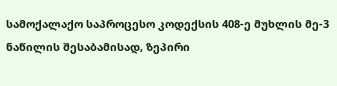სამოქალაქო საპროცესო კოდექსის 408-ე მუხლის მე-3 ნაწილის შესაბამისად, ზეპირი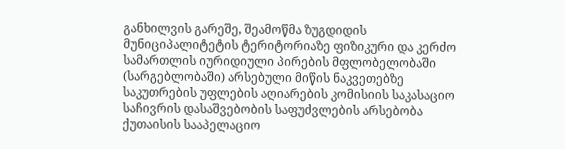განხილვის გარეშე, შეამოწმა ზუგდიდის მუნიციპალიტეტის ტერიტორიაზე ფიზიკური და კერძო სამართლის იურიდიული პირების მფლობელობაში (სარგებლობაში) არსებული მიწის ნაკვეთებზე საკუთრების უფლების აღიარების კომისიის საკასაციო საჩივრის დასაშვებობის საფუძვლების არსებობა ქუთაისის სააპელაციო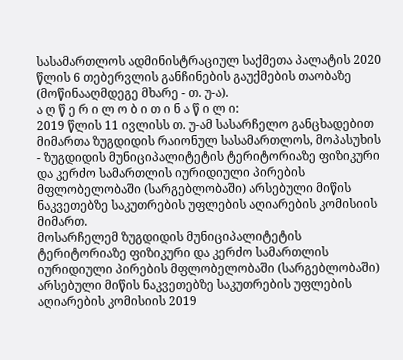სასამართლოს ადმინისტრაციულ საქმეთა პალატის 2020 წლის 6 თებერვლის განჩინების გაუქმების თაობაზე (მოწინააღმდეგე მხარე - თ. უ-ა).
ა ღ წ ე რ ი ლ ო ბ ი თ ი ნ ა წ ი ლ ი:
2019 წლის 11 ივლისს თ. უ-ამ სასარჩელო განცხადებით მიმართა ზუგდიდის რაიონულ სასამართლოს, მოპასუხის - ზუგდიდის მუნიციპალიტეტის ტერიტორიაზე ფიზიკური და კერძო სამართლის იურიდიული პირების მფლობელობაში (სარგებლობაში) არსებული მიწის ნაკვეთებზე საკუთრების უფლების აღიარების კომისიის მიმართ.
მოსარჩელემ ზუგდიდის მუნიციპალიტეტის ტერიტორიაზე ფიზიკური და კერძო სამართლის იურიდიული პირების მფლობელობაში (სარგებლობაში) არსებული მიწის ნაკვეთებზე საკუთრების უფლების აღიარების კომისიის 2019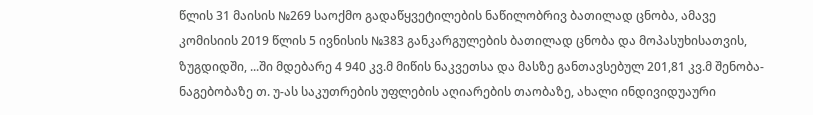წლის 31 მაისის №269 საოქმო გადაწყვეტილების ნაწილობრივ ბათილად ცნობა, ამავე კომისიის 2019 წლის 5 ივნისის №383 განკარგულების ბათილად ცნობა და მოპასუხისათვის, ზუგდიდში, ...ში მდებარე 4 940 კვ.მ მიწის ნაკვეთსა და მასზე განთავსებულ 201,81 კვ.მ შენობა-ნაგებობაზე თ. უ-ას საკუთრების უფლების აღიარების თაობაზე, ახალი ინდივიდუაური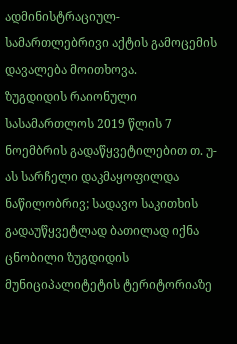ადმინისტრაციულ-სამართლებრივი აქტის გამოცემის დავალება მოითხოვა.
ზუგდიდის რაიონული სასამართლოს 2019 წლის 7 ნოემბრის გადაწყვეტილებით თ. უ-ას სარჩელი დაკმაყოფილდა ნაწილობრივ; სადავო საკითხის გადაუწყვეტლად ბათილად იქნა ცნობილი ზუგდიდის მუნიციპალიტეტის ტერიტორიაზე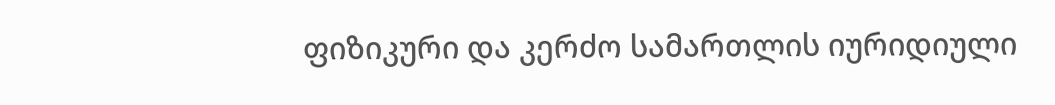ფიზიკური და კერძო სამართლის იურიდიული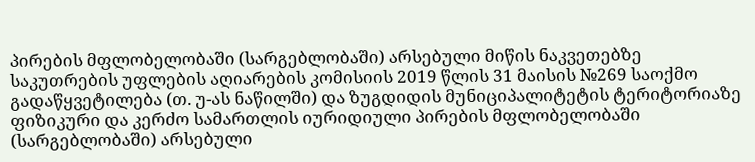პირების მფლობელობაში (სარგებლობაში) არსებული მიწის ნაკვეთებზე საკუთრების უფლების აღიარების კომისიის 2019 წლის 31 მაისის №269 საოქმო გადაწყვეტილება (თ. უ-ას ნაწილში) და ზუგდიდის მუნიციპალიტეტის ტერიტორიაზე ფიზიკური და კერძო სამართლის იურიდიული პირების მფლობელობაში (სარგებლობაში) არსებული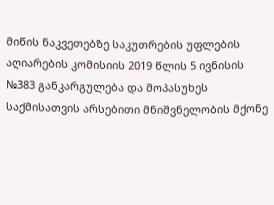მიწის ნაკვეთებზე საკუთრების უფლების აღიარების კომისიის 2019 წლის 5 ივნისის №383 განკარგულება და მოპასუხეს საქმისათვის არსებითი მნიშვნელობის მქონე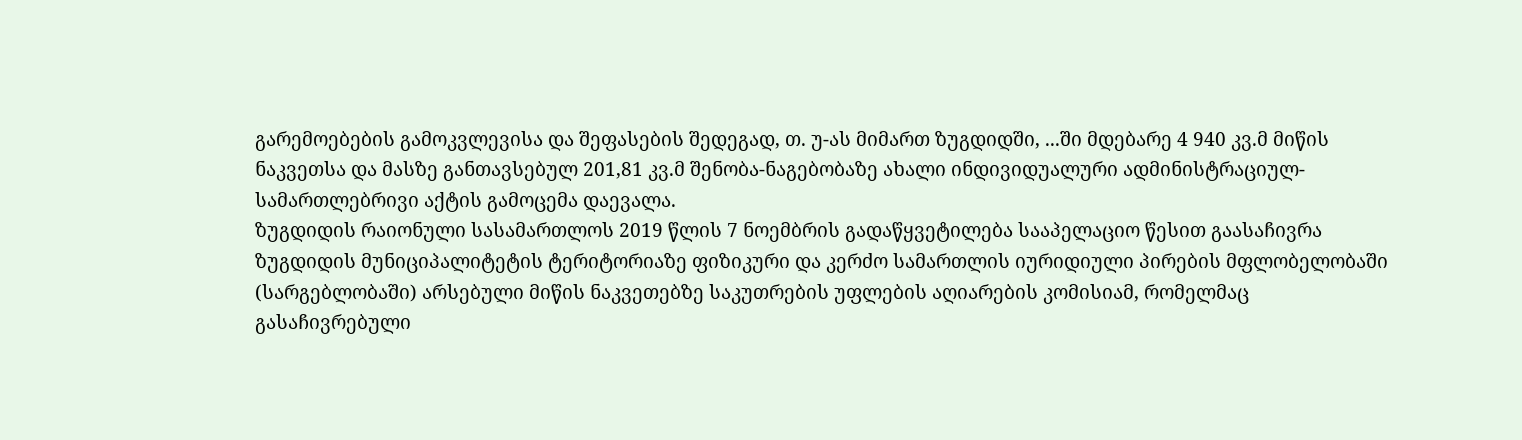გარემოებების გამოკვლევისა და შეფასების შედეგად, თ. უ-ას მიმართ ზუგდიდში, ...ში მდებარე 4 940 კვ.მ მიწის ნაკვეთსა და მასზე განთავსებულ 201,81 კვ.მ შენობა-ნაგებობაზე ახალი ინდივიდუალური ადმინისტრაციულ-სამართლებრივი აქტის გამოცემა დაევალა.
ზუგდიდის რაიონული სასამართლოს 2019 წლის 7 ნოემბრის გადაწყვეტილება სააპელაციო წესით გაასაჩივრა ზუგდიდის მუნიციპალიტეტის ტერიტორიაზე ფიზიკური და კერძო სამართლის იურიდიული პირების მფლობელობაში (სარგებლობაში) არსებული მიწის ნაკვეთებზე საკუთრების უფლების აღიარების კომისიამ, რომელმაც გასაჩივრებული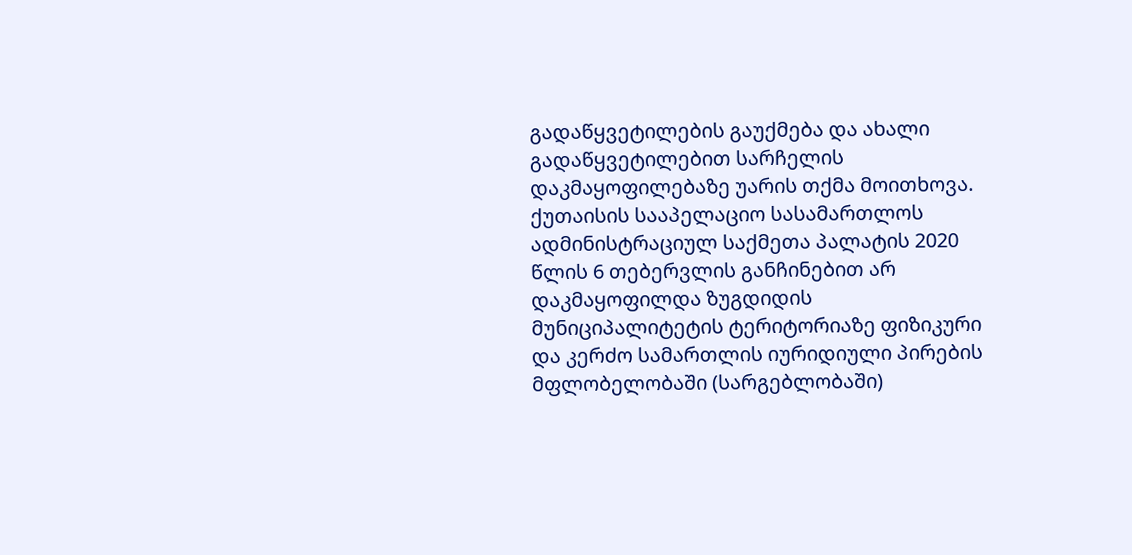გადაწყვეტილების გაუქმება და ახალი გადაწყვეტილებით სარჩელის დაკმაყოფილებაზე უარის თქმა მოითხოვა.
ქუთაისის სააპელაციო სასამართლოს ადმინისტრაციულ საქმეთა პალატის 2020 წლის 6 თებერვლის განჩინებით არ დაკმაყოფილდა ზუგდიდის მუნიციპალიტეტის ტერიტორიაზე ფიზიკური და კერძო სამართლის იურიდიული პირების მფლობელობაში (სარგებლობაში)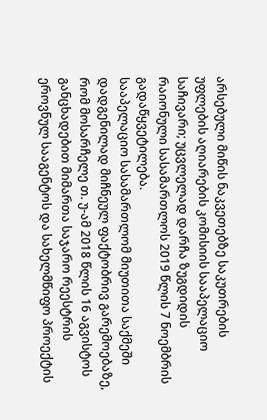არსებული მიწის ნაკვეთებზე საკუთრების უფლების აღიარების კომისიის სააპელაციო საჩივარი; უცვლელად დარჩა ზუგდიდის რაიონული სასამართლოს 2019 წლის 7 ნოემბრის გადაწყვეტილება.
სააპელაციო სასამართლომ მიუთითა საქმეში დადგენილად მიჩნეულ ფაქტობრივ გარემოებაზე, რომ მოსარჩელე თ. უ-ამ 2018 წლის 16 აგვისტოს განცხადებით მიმართა საჯარო რეესტრის ეროვნულ სააგენტოს და სახელმწიფო პროექტის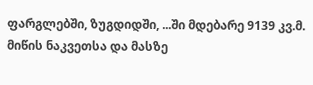ფარგლებში, ზუგდიდში, ...ში მდებარე 9139 კვ.მ. მიწის ნაკვეთსა და მასზე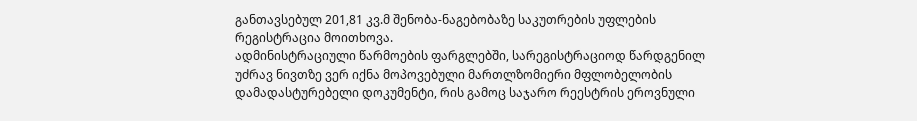განთავსებულ 201,81 კვ.მ შენობა-ნაგებობაზე საკუთრების უფლების რეგისტრაცია მოითხოვა.
ადმინისტრაციული წარმოების ფარგლებში, სარეგისტრაციოდ წარდგენილ უძრავ ნივთზე ვერ იქნა მოპოვებული მართლზომიერი მფლობელობის დამადასტურებელი დოკუმენტი, რის გამოც საჯარო რეესტრის ეროვნული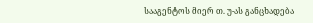სააგენტოს მიერ თ. უ-ას განცხადება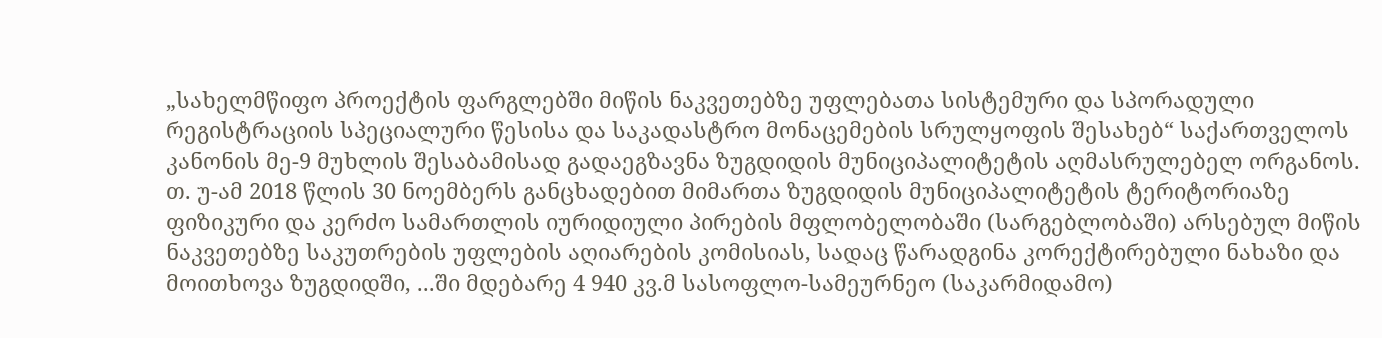„სახელმწიფო პროექტის ფარგლებში მიწის ნაკვეთებზე უფლებათა სისტემური და სპორადული რეგისტრაციის სპეციალური წესისა და საკადასტრო მონაცემების სრულყოფის შესახებ“ საქართველოს კანონის მე-9 მუხლის შესაბამისად გადაეგზავნა ზუგდიდის მუნიციპალიტეტის აღმასრულებელ ორგანოს.
თ. უ-ამ 2018 წლის 30 ნოემბერს განცხადებით მიმართა ზუგდიდის მუნიციპალიტეტის ტერიტორიაზე ფიზიკური და კერძო სამართლის იურიდიული პირების მფლობელობაში (სარგებლობაში) არსებულ მიწის ნაკვეთებზე საკუთრების უფლების აღიარების კომისიას, სადაც წარადგინა კორექტირებული ნახაზი და მოითხოვა ზუგდიდში, ...ში მდებარე 4 940 კვ.მ სასოფლო-სამეურნეო (საკარმიდამო)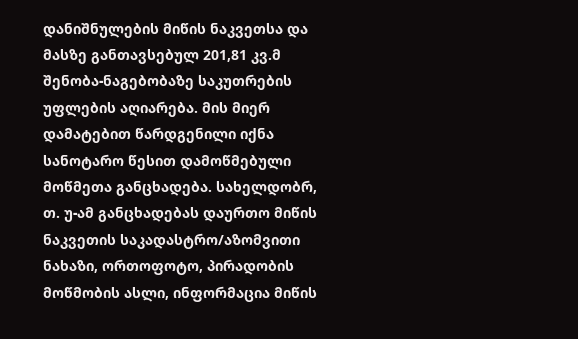დანიშნულების მიწის ნაკვეთსა და მასზე განთავსებულ 201,81 კვ.მ შენობა-ნაგებობაზე საკუთრების უფლების აღიარება. მის მიერ დამატებით წარდგენილი იქნა სანოტარო წესით დამოწმებული მოწმეთა განცხადება. სახელდობრ, თ. უ-ამ განცხადებას დაურთო მიწის ნაკვეთის საკადასტრო/აზომვითი ნახაზი, ორთოფოტო, პირადობის მოწმობის ასლი, ინფორმაცია მიწის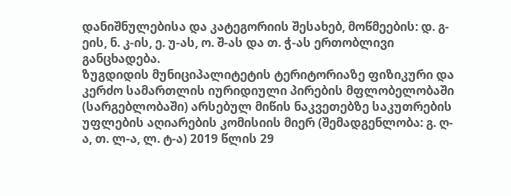დანიშნულებისა და კატეგორიის შესახებ, მოწმეების: დ. გ-ეის, ნ. კ-ის, ე. უ-ას, ო. შ-ას და თ. ჭ-ას ერთობლივი განცხადება.
ზუგდიდის მუნიციპალიტეტის ტერიტორიაზე ფიზიკური და კერძო სამართლის იურიდიული პირების მფლობელობაში (სარგებლობაში) არსებულ მიწის ნაკვეთებზე საკუთრების უფლების აღიარების კომისიის მიერ (შემადგენლობა: გ. ღ-ა, თ. ლ-ა, ლ. ტ-ა) 2019 წლის 29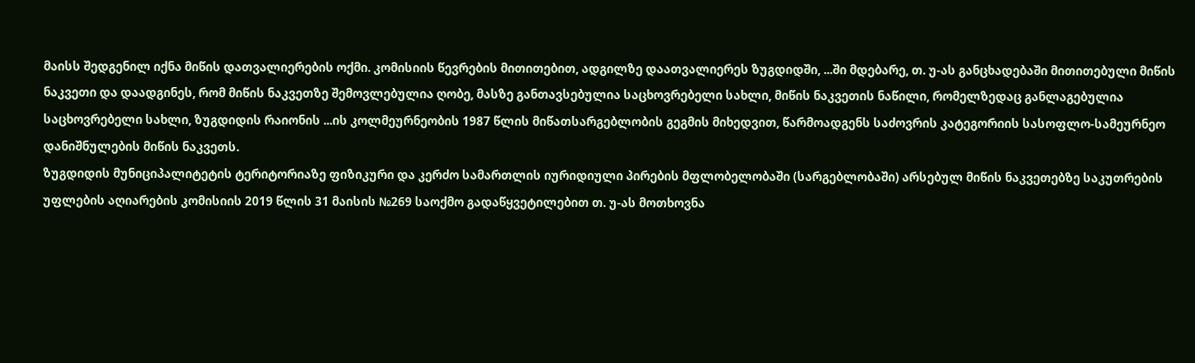მაისს შედგენილ იქნა მიწის დათვალიერების ოქმი. კომისიის წევრების მითითებით, ადგილზე დაათვალიერეს ზუგდიდში, ...ში მდებარე, თ. უ-ას განცხადებაში მითითებული მიწის ნაკვეთი და დაადგინეს, რომ მიწის ნაკვეთზე შემოვლებულია ღობე, მასზე განთავსებულია საცხოვრებელი სახლი, მიწის ნაკვეთის ნაწილი, რომელზედაც განლაგებულია საცხოვრებელი სახლი, ზუგდიდის რაიონის ...ის კოლმეურნეობის 1987 წლის მიწათსარგებლობის გეგმის მიხედვით, წარმოადგენს საძოვრის კატეგორიის სასოფლო-სამეურნეო დანიშნულების მიწის ნაკვეთს.
ზუგდიდის მუნიციპალიტეტის ტერიტორიაზე ფიზიკური და კერძო სამართლის იურიდიული პირების მფლობელობაში (სარგებლობაში) არსებულ მიწის ნაკვეთებზე საკუთრების უფლების აღიარების კომისიის 2019 წლის 31 მაისის №269 საოქმო გადაწყვეტილებით თ. უ-ას მოთხოვნა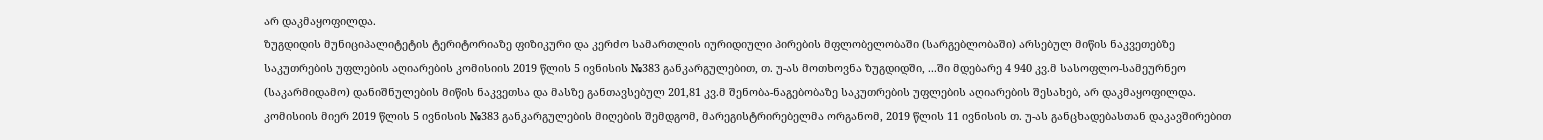არ დაკმაყოფილდა.
ზუგდიდის მუნიციპალიტეტის ტერიტორიაზე ფიზიკური და კერძო სამართლის იურიდიული პირების მფლობელობაში (სარგებლობაში) არსებულ მიწის ნაკვეთებზე საკუთრების უფლების აღიარების კომისიის 2019 წლის 5 ივნისის №383 განკარგულებით, თ. უ-ას მოთხოვნა ზუგდიდში, ...ში მდებარე 4 940 კვ.მ სასოფლო-სამეურნეო (საკარმიდამო) დანიშნულების მიწის ნაკვეთსა და მასზე განთავსებულ 201,81 კვ.მ შენობა-ნაგებობაზე საკუთრების უფლების აღიარების შესახებ, არ დაკმაყოფილდა.
კომისიის მიერ 2019 წლის 5 ივნისის №383 განკარგულების მიღების შემდგომ, მარეგისტრირებელმა ორგანომ, 2019 წლის 11 ივნისის თ. უ-ას განცხადებასთან დაკავშირებით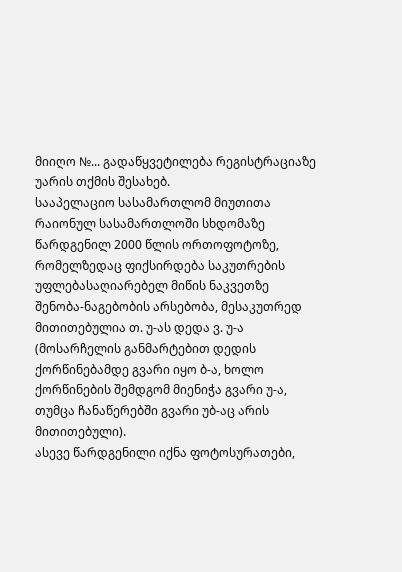მიიღო №... გადაწყვეტილება რეგისტრაციაზე უარის თქმის შესახებ.
სააპელაციო სასამართლომ მიუთითა რაიონულ სასამართლოში სხდომაზე წარდგენილ 2000 წლის ორთოფოტოზე, რომელზედაც ფიქსირდება საკუთრების უფლებასაღიარებელ მიწის ნაკვეთზე შენობა-ნაგებობის არსებობა, მესაკუთრედ მითითებულია თ. უ-ას დედა ვ. უ-ა (მოსარჩელის განმარტებით დედის ქორწინებამდე გვარი იყო ბ-ა, ხოლო ქორწინების შემდგომ მიენიჭა გვარი უ-ა, თუმცა ჩანაწერებში გვარი უბ-აც არის მითითებული).
ასევე წარდგენილი იქნა ფოტოსურათები,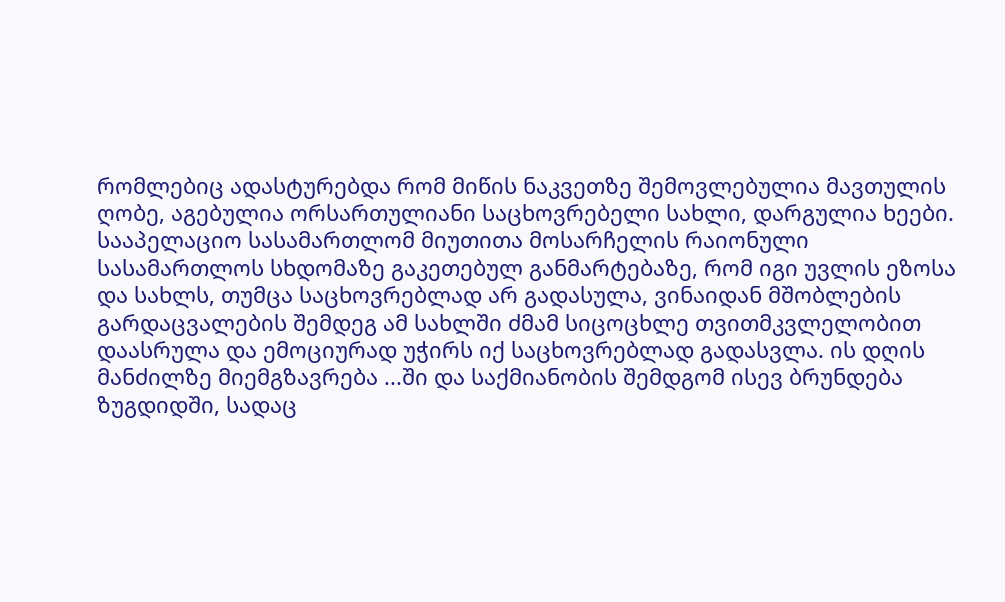რომლებიც ადასტურებდა რომ მიწის ნაკვეთზე შემოვლებულია მავთულის ღობე, აგებულია ორსართულიანი საცხოვრებელი სახლი, დარგულია ხეები.
სააპელაციო სასამართლომ მიუთითა მოსარჩელის რაიონული სასამართლოს სხდომაზე გაკეთებულ განმარტებაზე, რომ იგი უვლის ეზოსა და სახლს, თუმცა საცხოვრებლად არ გადასულა, ვინაიდან მშობლების გარდაცვალების შემდეგ ამ სახლში ძმამ სიცოცხლე თვითმკვლელობით დაასრულა და ემოციურად უჭირს იქ საცხოვრებლად გადასვლა. ის დღის მანძილზე მიემგზავრება ...ში და საქმიანობის შემდგომ ისევ ბრუნდება ზუგდიდში, სადაც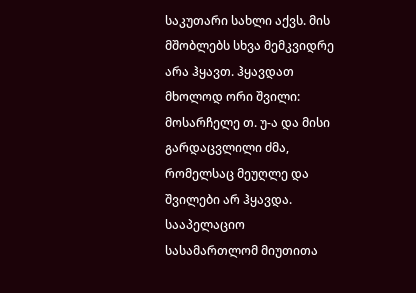საკუთარი სახლი აქვს. მის მშობლებს სხვა მემკვიდრე არა ჰყავთ. ჰყავდათ მხოლოდ ორი შვილი: მოსარჩელე თ. უ-ა და მისი გარდაცვლილი ძმა, რომელსაც მეუღლე და შვილები არ ჰყავდა.
სააპელაციო სასამართლომ მიუთითა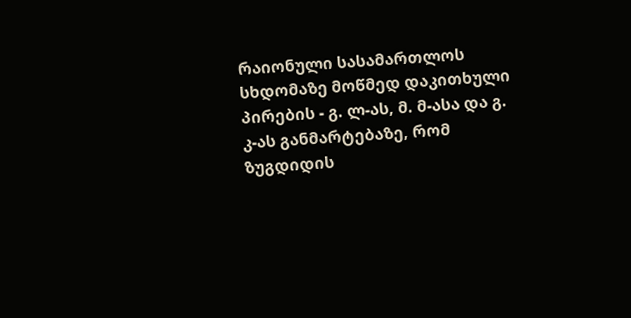რაიონული სასამართლოს სხდომაზე მოწმედ დაკითხული პირების - გ. ლ-ას, მ. მ-ასა და გ. კ-ას განმარტებაზე, რომ ზუგდიდის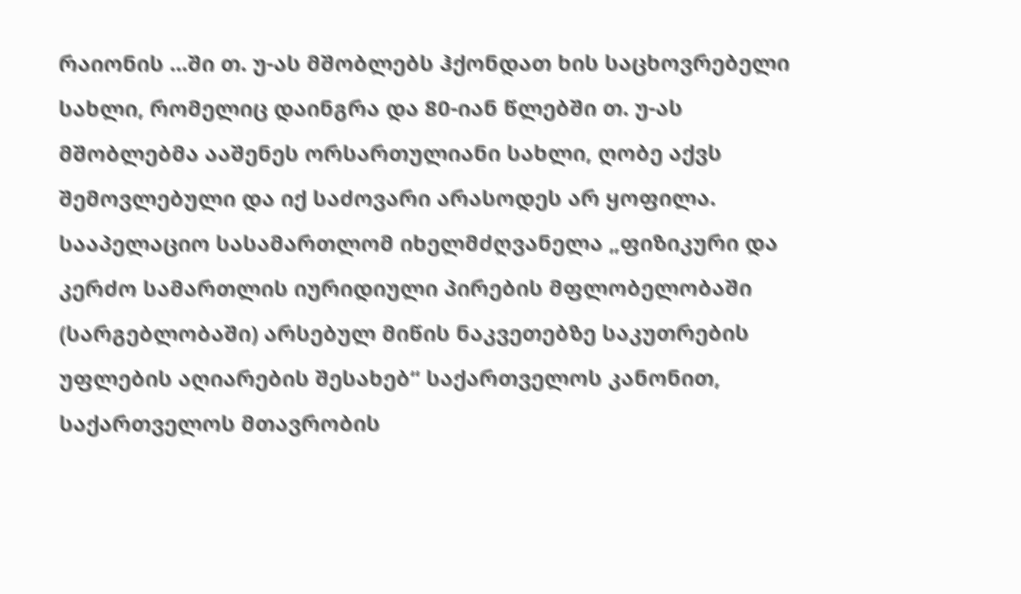რაიონის ...ში თ. უ-ას მშობლებს ჰქონდათ ხის საცხოვრებელი სახლი, რომელიც დაინგრა და 80-იან წლებში თ. უ-ას მშობლებმა ააშენეს ორსართულიანი სახლი, ღობე აქვს შემოვლებული და იქ საძოვარი არასოდეს არ ყოფილა.
სააპელაციო სასამართლომ იხელმძღვანელა „ფიზიკური და კერძო სამართლის იურიდიული პირების მფლობელობაში (სარგებლობაში) არსებულ მიწის ნაკვეთებზე საკუთრების უფლების აღიარების შესახებ“ საქართველოს კანონით, საქართველოს მთავრობის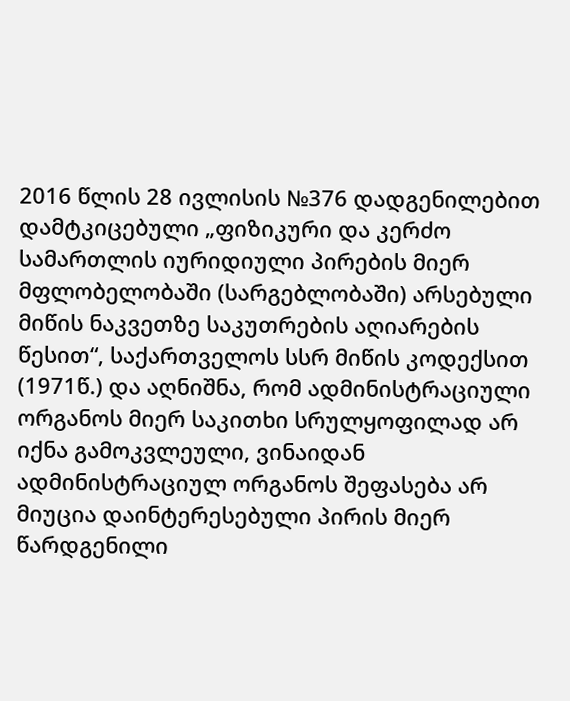2016 წლის 28 ივლისის №376 დადგენილებით დამტკიცებული „ფიზიკური და კერძო სამართლის იურიდიული პირების მიერ მფლობელობაში (სარგებლობაში) არსებული მიწის ნაკვეთზე საკუთრების აღიარების წესით“, საქართველოს სსრ მიწის კოდექსით (1971წ.) და აღნიშნა, რომ ადმინისტრაციული ორგანოს მიერ საკითხი სრულყოფილად არ იქნა გამოკვლეული, ვინაიდან ადმინისტრაციულ ორგანოს შეფასება არ მიუცია დაინტერესებული პირის მიერ წარდგენილი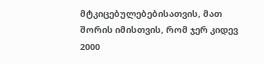მტკიცებულებებისათვის, მათ შორის იმისთვის, რომ ჯერ კიდევ 2000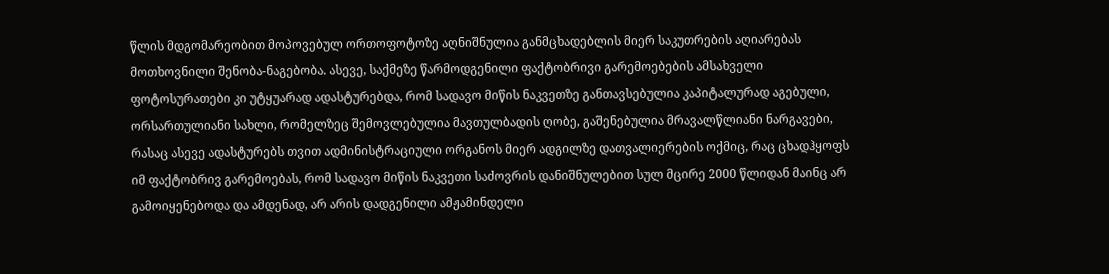წლის მდგომარეობით მოპოვებულ ორთოფოტოზე აღნიშნულია განმცხადებლის მიერ საკუთრების აღიარებას მოთხოვნილი შენობა-ნაგებობა. ასევე, საქმეზე წარმოდგენილი ფაქტობრივი გარემოებების ამსახველი ფოტოსურათები კი უტყუარად ადასტურებდა, რომ სადავო მიწის ნაკვეთზე განთავსებულია კაპიტალურად აგებული, ორსართულიანი სახლი, რომელზეც შემოვლებულია მავთულბადის ღობე, გაშენებულია მრავალწლიანი ნარგავები, რასაც ასევე ადასტურებს თვით ადმინისტრაციული ორგანოს მიერ ადგილზე დათვალიერების ოქმიც, რაც ცხადჰყოფს იმ ფაქტობრივ გარემოებას, რომ სადავო მიწის ნაკვეთი საძოვრის დანიშნულებით სულ მცირე 2000 წლიდან მაინც არ გამოიყენებოდა და ამდენად, არ არის დადგენილი ამჟამინდელი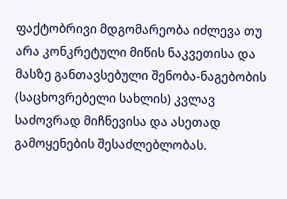ფაქტობრივი მდგომარეობა იძლევა თუ არა კონკრეტული მიწის ნაკვეთისა და მასზე განთავსებული შენობა-ნაგებობის (საცხოვრებელი სახლის) კვლავ საძოვრად მიჩნევისა და ასეთად გამოყენების შესაძლებლობას.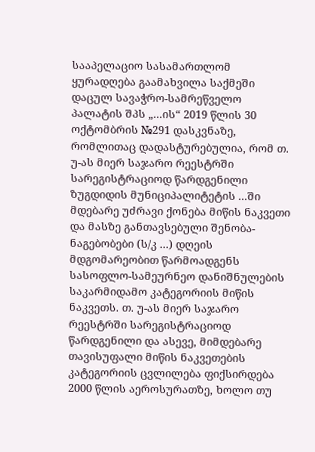სააპელაციო სასამართლომ ყურადღება გაამახვილა საქმეში დაცულ სავაჭრო-სამრეწველო პალატის შპს „...ის“ 2019 წლის 30 ოქტომბრის №291 დასკვნაზე, რომლითაც დადასტურებულია, რომ თ. უ-ას მიერ საჯარო რეესტრში სარეგისტრაციოდ წარდგენილი ზუგდიდის მუნიციპალიტეტის ...ში მდებარე უძრავი ქონება მიწის ნაკვეთი და მასზე განთავსებული შენობა- ნაგებობები (ს/კ ...) დღეის მდგომარეობით წარმოადგენს სასოფლო-სამეურნეო დანიშნულების საკარმიდამო კატეგორიის მიწის ნაკვეთს. თ. უ-ას მიერ საჯარო რეესტრში სარეგისტრაციოდ წარდგენილი და ასევე, მიმდებარე თავისუფალი მიწის ნაკვეთების კატეგორიის ცვლილება ფიქსირდება 2000 წლის აეროსურათზე, ხოლო თუ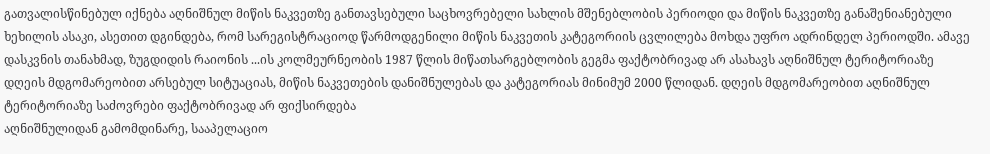გათვალისწინებულ იქნება აღნიშნულ მიწის ნაკვეთზე განთავსებული საცხოვრებელი სახლის მშენებლობის პერიოდი და მიწის ნაკვეთზე განაშენიანებული ხეხილის ასაკი, ასეთით დგინდება, რომ სარეგისტრაციოდ წარმოდგენილი მიწის ნაკვეთის კატეგორიის ცვლილება მოხდა უფრო ადრინდელ პერიოდში. ამავე დასკვნის თანახმად, ზუგდიდის რაიონის ...ის კოლმეურნეობის 1987 წლის მიწათსარგებლობის გეგმა ფაქტობრივად არ ასახავს აღნიშნულ ტერიტორიაზე დღეის მდგომარეობით არსებულ სიტუაციას, მიწის ნაკვეთების დანიშნულებას და კატეგორიას მინიმუმ 2000 წლიდან. დღეის მდგომარეობით აღნიშნულ ტერიტორიაზე საძოვრები ფაქტობრივად არ ფიქსირდება
აღნიშნულიდან გამომდინარე, სააპელაციო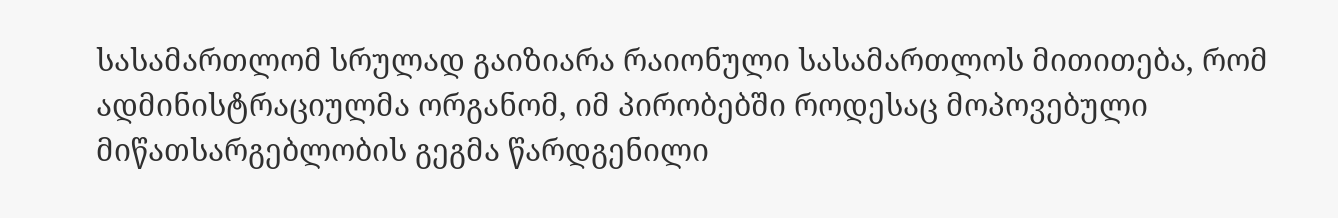სასამართლომ სრულად გაიზიარა რაიონული სასამართლოს მითითება, რომ ადმინისტრაციულმა ორგანომ, იმ პირობებში როდესაც მოპოვებული მიწათსარგებლობის გეგმა წარდგენილი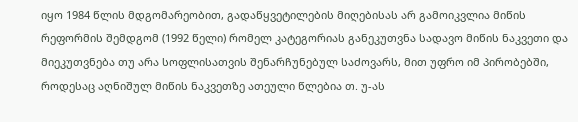იყო 1984 წლის მდგომარეობით, გადაწყვეტილების მიღებისას არ გამოიკვლია მიწის რეფორმის შემდგომ (1992 წელი) რომელ კატეგორიას განეკუთვნა სადავო მიწის ნაკვეთი და მიეკუთვნება თუ არა სოფლისათვის შენარჩუნებულ საძოვარს, მით უფრო იმ პირობებში, როდესაც აღნიშულ მიწის ნაკვეთზე ათეული წლებია თ. უ-ას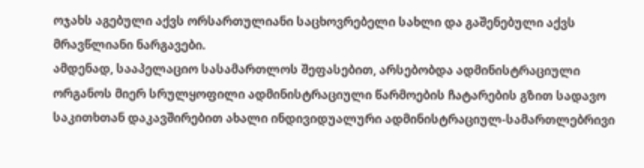ოჯახს აგებული აქვს ორსართულიანი საცხოვრებელი სახლი და გაშენებული აქვს მრავწლიანი ნარგავები.
ამდენად, სააპელაციო სასამართლოს შეფასებით, არსებობდა ადმინისტრაციული ორგანოს მიერ სრულყოფილი ადმინისტრაციული წარმოების ჩატარების გზით სადავო საკითხთან დაკავშირებით ახალი ინდივიდუალური ადმინისტრაციულ-სამართლებრივი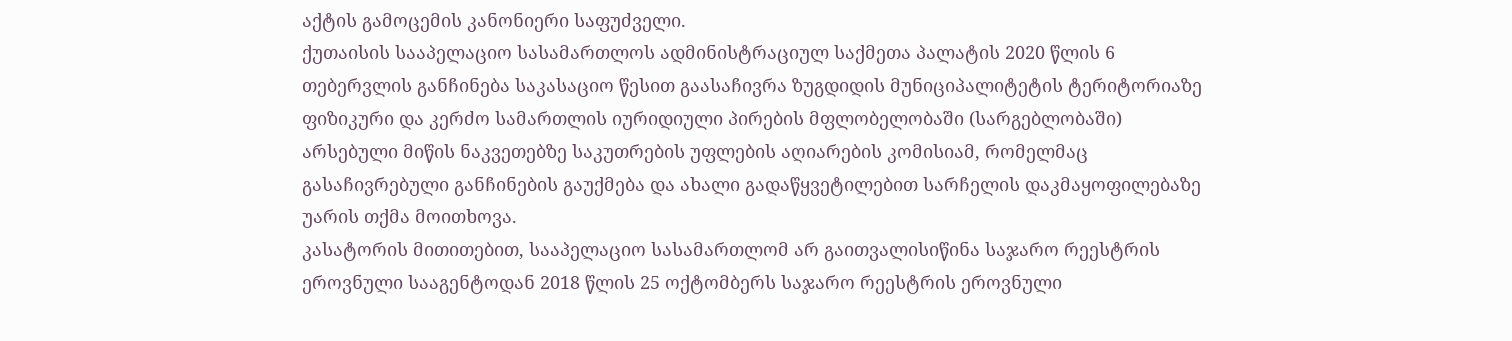აქტის გამოცემის კანონიერი საფუძველი.
ქუთაისის სააპელაციო სასამართლოს ადმინისტრაციულ საქმეთა პალატის 2020 წლის 6 თებერვლის განჩინება საკასაციო წესით გაასაჩივრა ზუგდიდის მუნიციპალიტეტის ტერიტორიაზე ფიზიკური და კერძო სამართლის იურიდიული პირების მფლობელობაში (სარგებლობაში) არსებული მიწის ნაკვეთებზე საკუთრების უფლების აღიარების კომისიამ, რომელმაც გასაჩივრებული განჩინების გაუქმება და ახალი გადაწყვეტილებით სარჩელის დაკმაყოფილებაზე უარის თქმა მოითხოვა.
კასატორის მითითებით, სააპელაციო სასამართლომ არ გაითვალისიწინა საჯარო რეესტრის ეროვნული სააგენტოდან 2018 წლის 25 ოქტომბერს საჯარო რეესტრის ეროვნული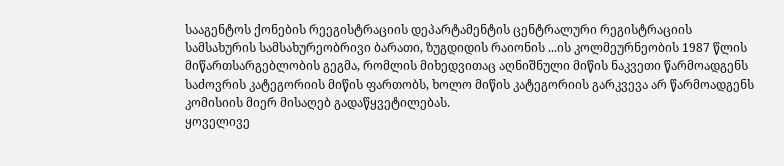სააგენტოს ქონების რეეგისტრაციის დეპარტამენტის ცენტრალური რეგისტრაციის სამსახურის სამსახურეობრივი ბარათი, ზუგდიდის რაიონის ...ის კოლმეურნეობის 1987 წლის მიწართსარგებლობის გეგმა, რომლის მიხედვითაც აღნიშნული მიწის ნაკვეთი წარმოადგენს საძოვრის კატეგორიის მიწის ფართობს, ხოლო მიწის კატეგორიის გარკვევა არ წარმოადგენს კომისიის მიერ მისაღებ გადაწყვეტილებას.
ყოველივე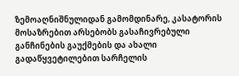ზემოაღნიშნულიდან გამომდინარე, კასატორის მოსაზრებით არსებობს გასაჩივრებული განჩინების გაუქმების და ახალი გადაწყვეტილებით სარჩელის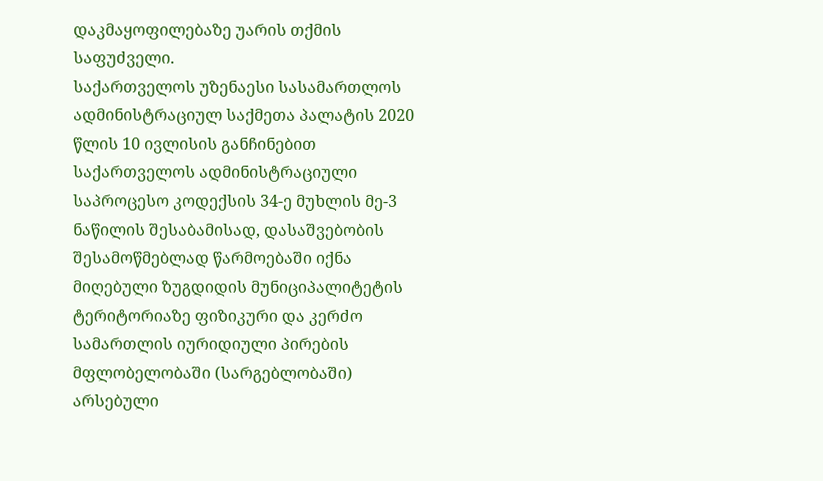დაკმაყოფილებაზე უარის თქმის საფუძველი.
საქართველოს უზენაესი სასამართლოს ადმინისტრაციულ საქმეთა პალატის 2020 წლის 10 ივლისის განჩინებით საქართველოს ადმინისტრაციული საპროცესო კოდექსის 34-ე მუხლის მე-3 ნაწილის შესაბამისად, დასაშვებობის შესამოწმებლად წარმოებაში იქნა მიღებული ზუგდიდის მუნიციპალიტეტის ტერიტორიაზე ფიზიკური და კერძო სამართლის იურიდიული პირების მფლობელობაში (სარგებლობაში) არსებული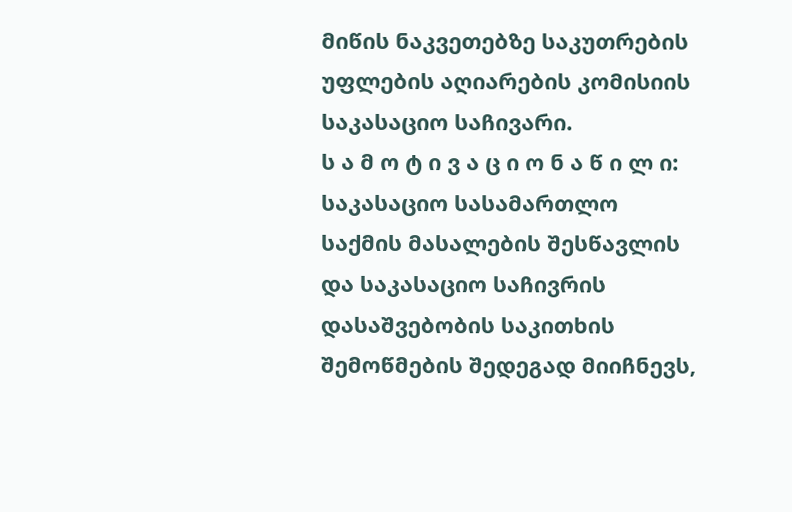მიწის ნაკვეთებზე საკუთრების უფლების აღიარების კომისიის საკასაციო საჩივარი.
ს ა მ ო ტ ი ვ ა ც ი ო ნ ა წ ი ლ ი:
საკასაციო სასამართლო საქმის მასალების შესწავლის და საკასაციო საჩივრის დასაშვებობის საკითხის შემოწმების შედეგად მიიჩნევს,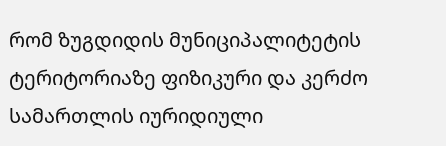რომ ზუგდიდის მუნიციპალიტეტის ტერიტორიაზე ფიზიკური და კერძო სამართლის იურიდიული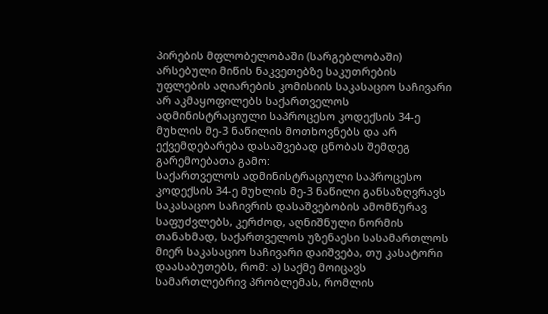პირების მფლობელობაში (სარგებლობაში) არსებული მიწის ნაკვეთებზე საკუთრების უფლების აღიარების კომისიის საკასაციო საჩივარი არ აკმაყოფილებს საქართველოს ადმინისტრაციული საპროცესო კოდექსის 34-ე მუხლის მე-3 ნაწილის მოთხოვნებს და არ ექვემდებარება დასაშვებად ცნობას შემდეგ გარემოებათა გამო:
საქართველოს ადმინისტრაციული საპროცესო კოდექსის 34-ე მუხლის მე-3 ნაწილი განსაზღვრავს საკასაციო საჩივრის დასაშვებობის ამომწურავ საფუძვლებს, კერძოდ, აღნიშნული ნორმის თანახმად, საქართველოს უზენაესი სასამართლოს მიერ საკასაციო საჩივარი დაიშვება, თუ კასატორი დაასაბუთებს, რომ: ა) საქმე მოიცავს სამართლებრივ პრობლემას, რომლის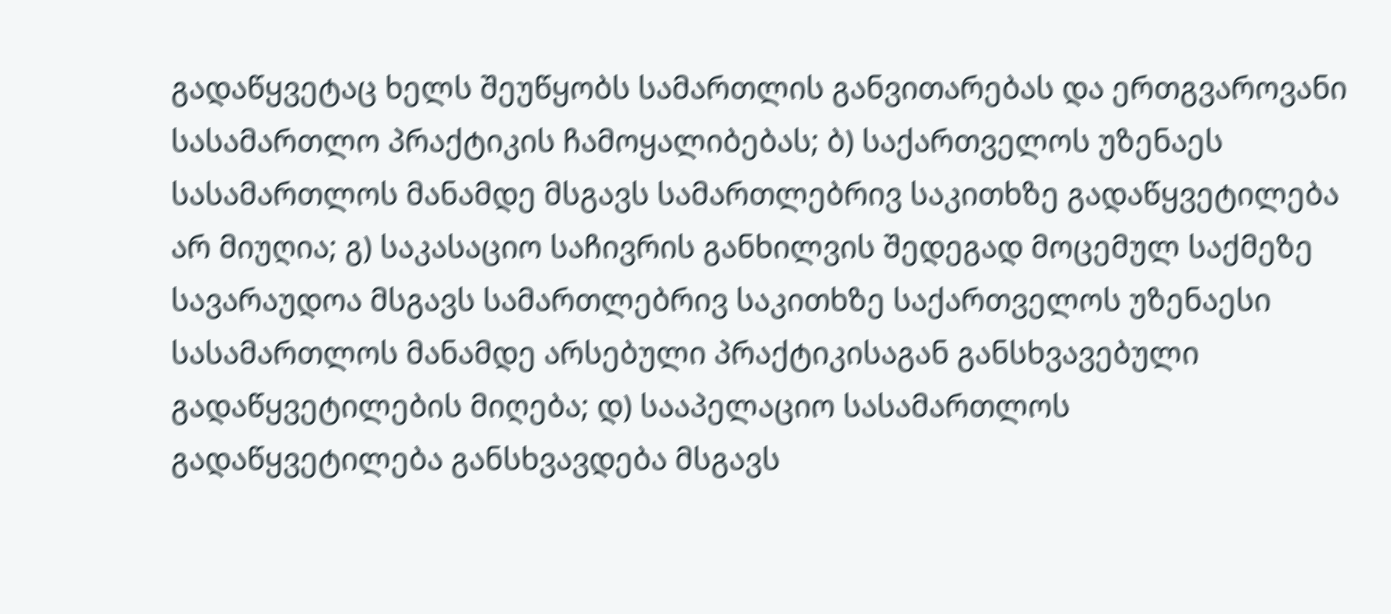გადაწყვეტაც ხელს შეუწყობს სამართლის განვითარებას და ერთგვაროვანი სასამართლო პრაქტიკის ჩამოყალიბებას; ბ) საქართველოს უზენაეს სასამართლოს მანამდე მსგავს სამართლებრივ საკითხზე გადაწყვეტილება არ მიუღია; გ) საკასაციო საჩივრის განხილვის შედეგად მოცემულ საქმეზე სავარაუდოა მსგავს სამართლებრივ საკითხზე საქართველოს უზენაესი სასამართლოს მანამდე არსებული პრაქტიკისაგან განსხვავებული გადაწყვეტილების მიღება; დ) სააპელაციო სასამართლოს გადაწყვეტილება განსხვავდება მსგავს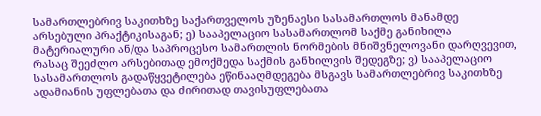სამართლებრივ საკითხზე საქართველოს უზენაესი სასამართლოს მანამდე არსებული პრაქტიკისაგან; ე) სააპელაციო სასამართლომ საქმე განიხილა მატერიალური ან/და საპროცესო სამართლის ნორმების მნიშვნელოვანი დარღვევით, რასაც შეეძლო არსებითად ემოქმედა საქმის განხილვის შედეგზე; ვ) სააპელაციო სასამართლოს გადაწყვეტილება ეწინააღმდეგება მსგავს სამართლებრივ საკითხზე ადამიანის უფლებათა და ძირითად თავისუფლებათა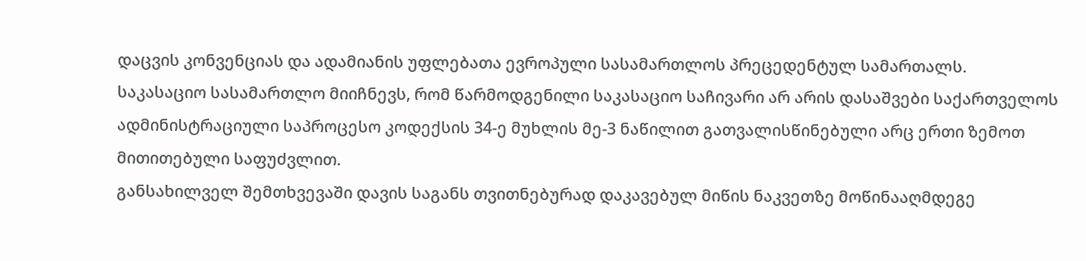დაცვის კონვენციას და ადამიანის უფლებათა ევროპული სასამართლოს პრეცედენტულ სამართალს.
საკასაციო სასამართლო მიიჩნევს, რომ წარმოდგენილი საკასაციო საჩივარი არ არის დასაშვები საქართველოს ადმინისტრაციული საპროცესო კოდექსის 34-ე მუხლის მე-3 ნაწილით გათვალისწინებული არც ერთი ზემოთ მითითებული საფუძვლით.
განსახილველ შემთხვევაში დავის საგანს თვითნებურად დაკავებულ მიწის ნაკვეთზე მოწინააღმდეგე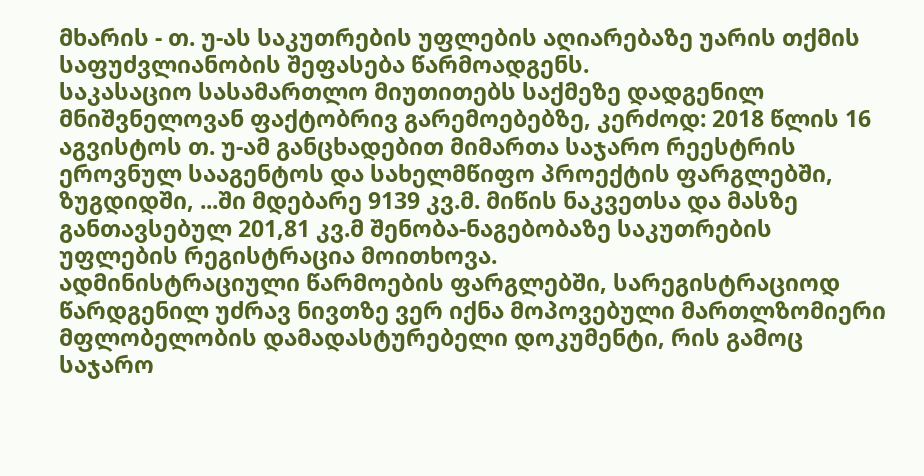მხარის - თ. უ-ას საკუთრების უფლების აღიარებაზე უარის თქმის საფუძვლიანობის შეფასება წარმოადგენს.
საკასაციო სასამართლო მიუთითებს საქმეზე დადგენილ მნიშვნელოვან ფაქტობრივ გარემოებებზე, კერძოდ: 2018 წლის 16 აგვისტოს თ. უ-ამ განცხადებით მიმართა საჯარო რეესტრის ეროვნულ სააგენტოს და სახელმწიფო პროექტის ფარგლებში, ზუგდიდში, ...ში მდებარე 9139 კვ.მ. მიწის ნაკვეთსა და მასზე განთავსებულ 201,81 კვ.მ შენობა-ნაგებობაზე საკუთრების უფლების რეგისტრაცია მოითხოვა.
ადმინისტრაციული წარმოების ფარგლებში, სარეგისტრაციოდ წარდგენილ უძრავ ნივთზე ვერ იქნა მოპოვებული მართლზომიერი მფლობელობის დამადასტურებელი დოკუმენტი, რის გამოც საჯარო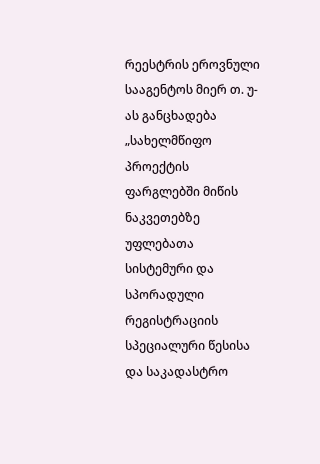რეესტრის ეროვნული სააგენტოს მიერ თ. უ-ას განცხადება „სახელმწიფო პროექტის ფარგლებში მიწის ნაკვეთებზე უფლებათა სისტემური და სპორადული რეგისტრაციის სპეციალური წესისა და საკადასტრო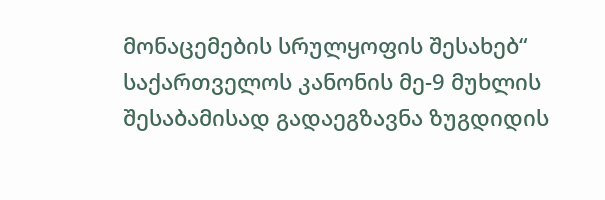მონაცემების სრულყოფის შესახებ“ საქართველოს კანონის მე-9 მუხლის შესაბამისად გადაეგზავნა ზუგდიდის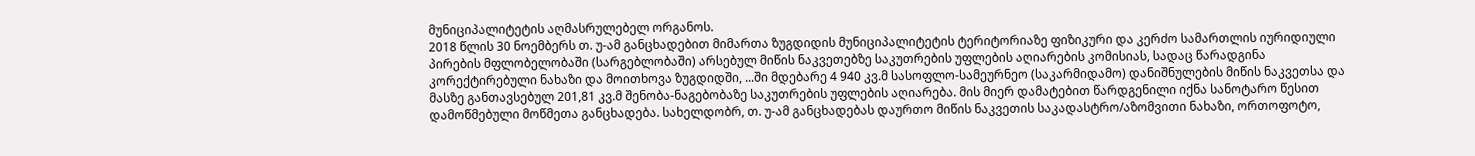მუნიციპალიტეტის აღმასრულებელ ორგანოს.
2018 წლის 30 ნოემბერს თ. უ-ამ განცხადებით მიმართა ზუგდიდის მუნიციპალიტეტის ტერიტორიაზე ფიზიკური და კერძო სამართლის იურიდიული პირების მფლობელობაში (სარგებლობაში) არსებულ მიწის ნაკვეთებზე საკუთრების უფლების აღიარების კომისიას, სადაც წარადგინა კორექტირებული ნახაზი და მოითხოვა ზუგდიდში, ...ში მდებარე 4 940 კვ.მ სასოფლო-სამეურნეო (საკარმიდამო) დანიშნულების მიწის ნაკვეთსა და მასზე განთავსებულ 201,81 კვ.მ შენობა-ნაგებობაზე საკუთრების უფლების აღიარება. მის მიერ დამატებით წარდგენილი იქნა სანოტარო წესით დამოწმებული მოწმეთა განცხადება. სახელდობრ, თ. უ-ამ განცხადებას დაურთო მიწის ნაკვეთის საკადასტრო/აზომვითი ნახაზი, ორთოფოტო,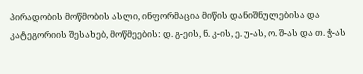პირადობის მოწმობის ასლი, ინფორმაცია მიწის დანიშნულებისა და კატეგორიის შესახებ, მოწმეების: დ. გ-ეის, ნ. კ-ის, ე. უ-ას, ო. შ-ას და თ. ჭ-ას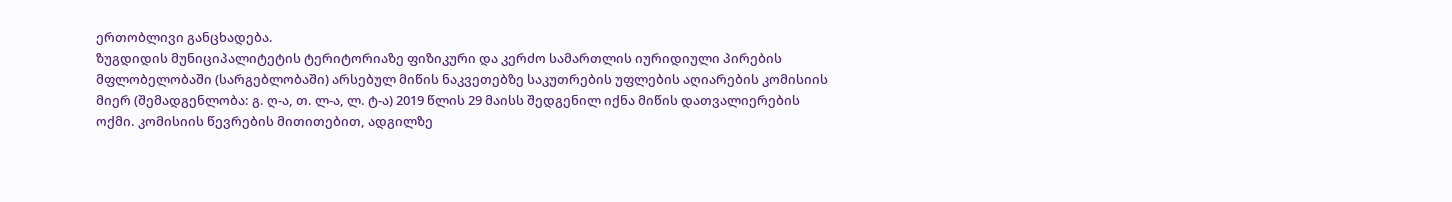ერთობლივი განცხადება.
ზუგდიდის მუნიციპალიტეტის ტერიტორიაზე ფიზიკური და კერძო სამართლის იურიდიული პირების მფლობელობაში (სარგებლობაში) არსებულ მიწის ნაკვეთებზე საკუთრების უფლების აღიარების კომისიის მიერ (შემადგენლობა: გ. ღ-ა, თ. ლ-ა, ლ. ტ-ა) 2019 წლის 29 მაისს შედგენილ იქნა მიწის დათვალიერების ოქმი. კომისიის წევრების მითითებით, ადგილზე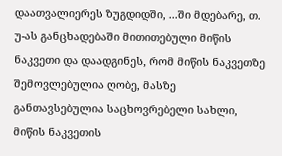დაათვალიერეს ზუგდიდში, ...ში მდებარე, თ. უ-ას განცხადებაში მითითებული მიწის ნაკვეთი და დაადგინეს, რომ მიწის ნაკვეთზე შემოვლებულია ღობე, მასზე განთავსებულია საცხოვრებელი სახლი, მიწის ნაკვეთის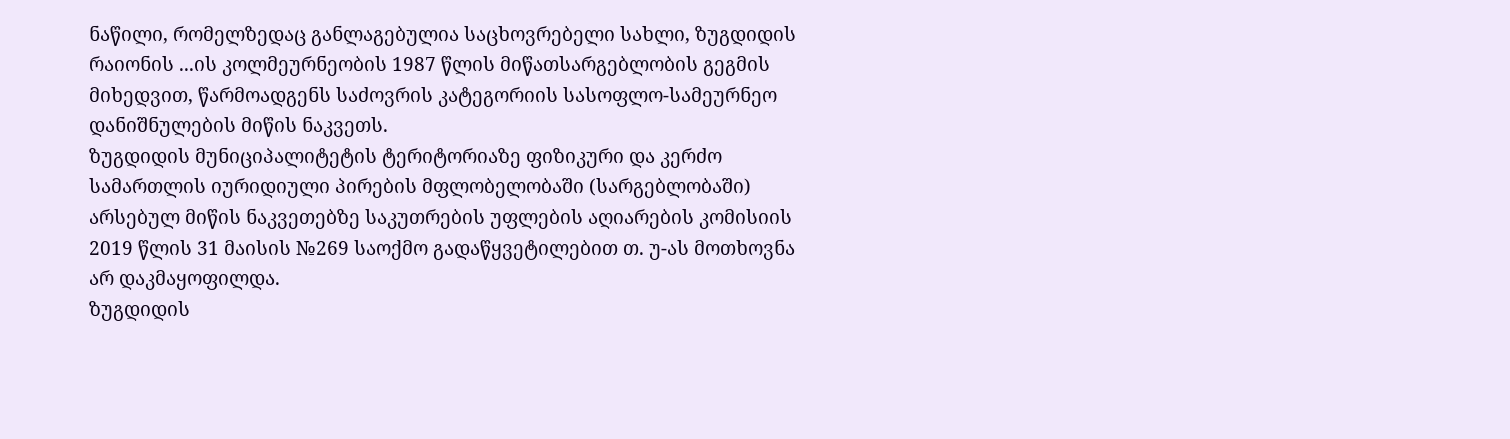ნაწილი, რომელზედაც განლაგებულია საცხოვრებელი სახლი, ზუგდიდის რაიონის ...ის კოლმეურნეობის 1987 წლის მიწათსარგებლობის გეგმის მიხედვით, წარმოადგენს საძოვრის კატეგორიის სასოფლო-სამეურნეო დანიშნულების მიწის ნაკვეთს.
ზუგდიდის მუნიციპალიტეტის ტერიტორიაზე ფიზიკური და კერძო სამართლის იურიდიული პირების მფლობელობაში (სარგებლობაში) არსებულ მიწის ნაკვეთებზე საკუთრების უფლების აღიარების კომისიის 2019 წლის 31 მაისის №269 საოქმო გადაწყვეტილებით თ. უ-ას მოთხოვნა არ დაკმაყოფილდა.
ზუგდიდის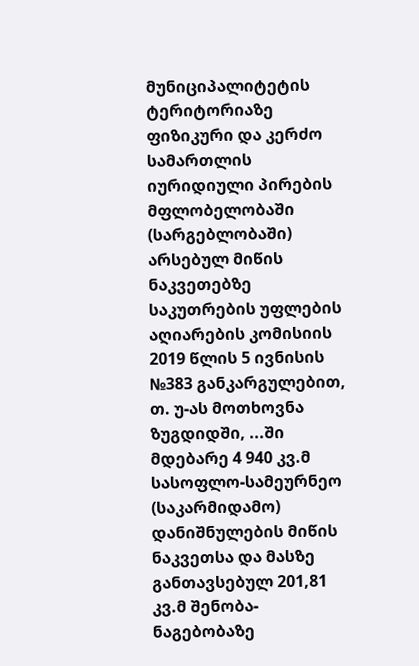მუნიციპალიტეტის ტერიტორიაზე ფიზიკური და კერძო სამართლის იურიდიული პირების მფლობელობაში (სარგებლობაში) არსებულ მიწის ნაკვეთებზე საკუთრების უფლების აღიარების კომისიის 2019 წლის 5 ივნისის №383 განკარგულებით, თ. უ-ას მოთხოვნა ზუგდიდში, ...ში მდებარე 4 940 კვ.მ სასოფლო-სამეურნეო (საკარმიდამო) დანიშნულების მიწის ნაკვეთსა და მასზე განთავსებულ 201,81 კვ.მ შენობა-ნაგებობაზე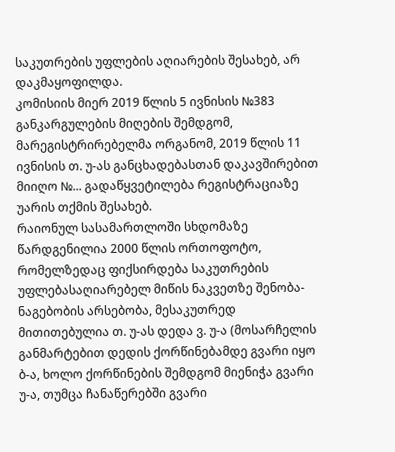საკუთრების უფლების აღიარების შესახებ, არ დაკმაყოფილდა.
კომისიის მიერ 2019 წლის 5 ივნისის №383 განკარგულების მიღების შემდგომ, მარეგისტრირებელმა ორგანომ, 2019 წლის 11 ივნისის თ. უ-ას განცხადებასთან დაკავშირებით მიიღო №... გადაწყვეტილება რეგისტრაციაზე უარის თქმის შესახებ.
რაიონულ სასამართლოში სხდომაზე წარდგენილია 2000 წლის ორთოფოტო, რომელზედაც ფიქსირდება საკუთრების უფლებასაღიარებელ მიწის ნაკვეთზე შენობა-ნაგებობის არსებობა, მესაკუთრედ მითითებულია თ. უ-ას დედა ვ. უ-ა (მოსარჩელის განმარტებით დედის ქორწინებამდე გვარი იყო ბ-ა, ხოლო ქორწინების შემდგომ მიენიჭა გვარი უ-ა, თუმცა ჩანაწერებში გვარი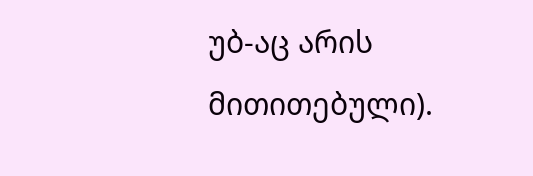უბ-აც არის მითითებული).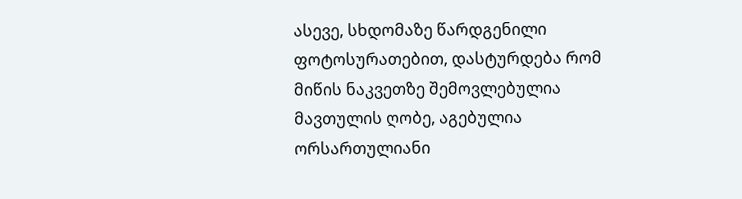ასევე, სხდომაზე წარდგენილი ფოტოსურათებით, დასტურდება რომ მიწის ნაკვეთზე შემოვლებულია მავთულის ღობე, აგებულია ორსართულიანი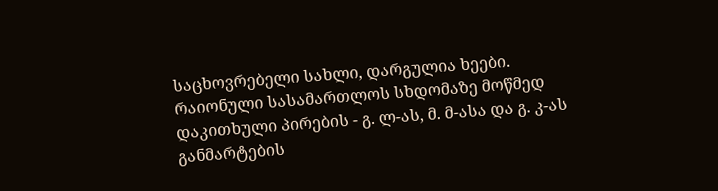საცხოვრებელი სახლი, დარგულია ხეები.
რაიონული სასამართლოს სხდომაზე მოწმედ დაკითხული პირების - გ. ლ-ას, მ. მ-ასა და გ. კ-ას განმარტების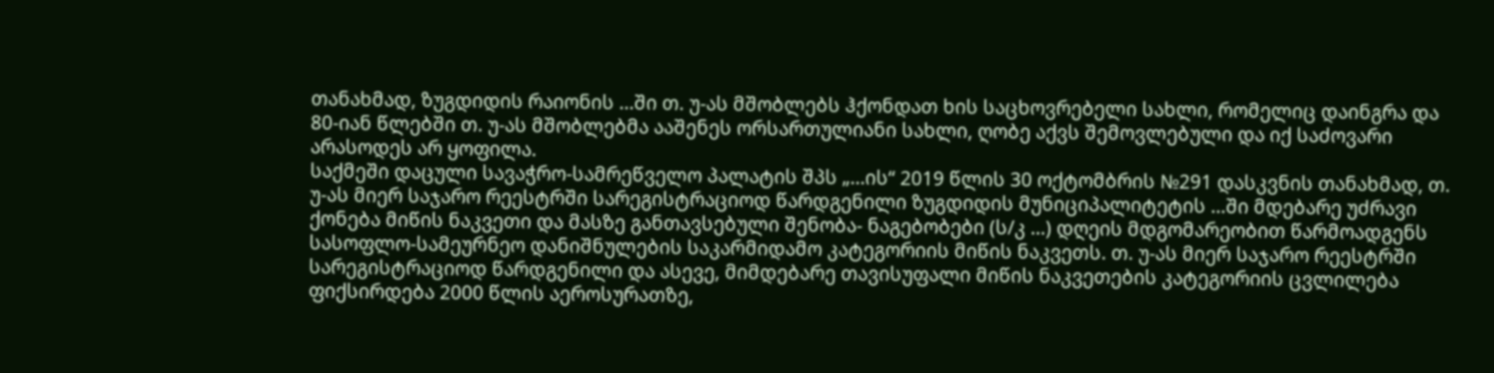თანახმად, ზუგდიდის რაიონის ...ში თ. უ-ას მშობლებს ჰქონდათ ხის საცხოვრებელი სახლი, რომელიც დაინგრა და 80-იან წლებში თ. უ-ას მშობლებმა ააშენეს ორსართულიანი სახლი, ღობე აქვს შემოვლებული და იქ საძოვარი არასოდეს არ ყოფილა.
საქმეში დაცული სავაჭრო-სამრეწველო პალატის შპს „...ის“ 2019 წლის 30 ოქტომბრის №291 დასკვნის თანახმად, თ. უ-ას მიერ საჯარო რეესტრში სარეგისტრაციოდ წარდგენილი ზუგდიდის მუნიციპალიტეტის ...ში მდებარე უძრავი ქონება მიწის ნაკვეთი და მასზე განთავსებული შენობა- ნაგებობები (ს/კ ...) დღეის მდგომარეობით წარმოადგენს სასოფლო-სამეურნეო დანიშნულების საკარმიდამო კატეგორიის მიწის ნაკვეთს. თ. უ-ას მიერ საჯარო რეესტრში სარეგისტრაციოდ წარდგენილი და ასევე, მიმდებარე თავისუფალი მიწის ნაკვეთების კატეგორიის ცვლილება ფიქსირდება 2000 წლის აეროსურათზე,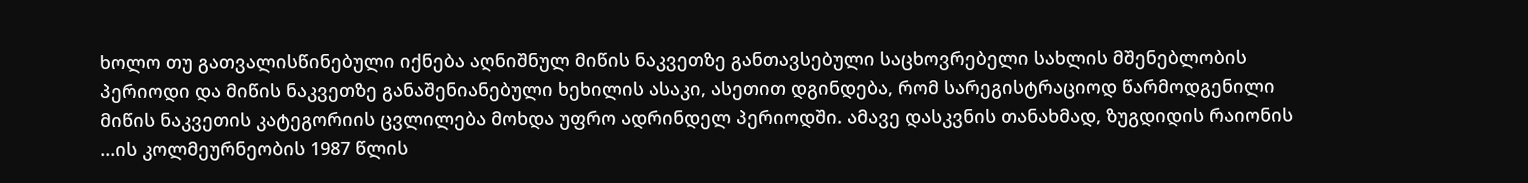ხოლო თუ გათვალისწინებული იქნება აღნიშნულ მიწის ნაკვეთზე განთავსებული საცხოვრებელი სახლის მშენებლობის პერიოდი და მიწის ნაკვეთზე განაშენიანებული ხეხილის ასაკი, ასეთით დგინდება, რომ სარეგისტრაციოდ წარმოდგენილი მიწის ნაკვეთის კატეგორიის ცვლილება მოხდა უფრო ადრინდელ პერიოდში. ამავე დასკვნის თანახმად, ზუგდიდის რაიონის ...ის კოლმეურნეობის 1987 წლის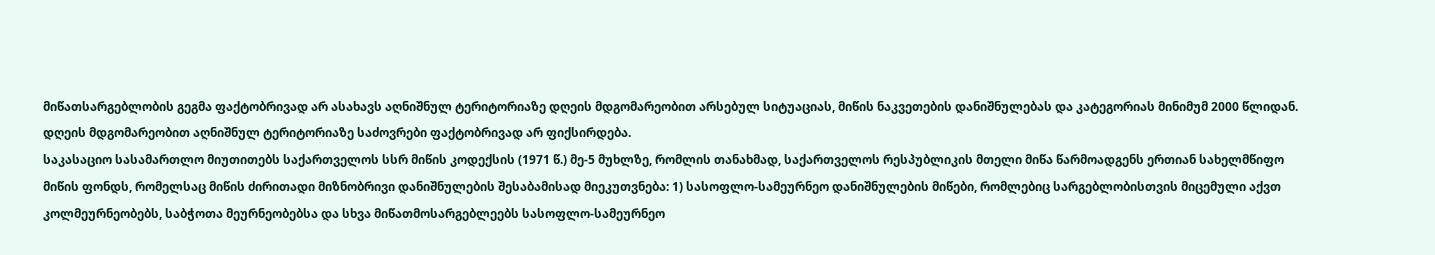მიწათსარგებლობის გეგმა ფაქტობრივად არ ასახავს აღნიშნულ ტერიტორიაზე დღეის მდგომარეობით არსებულ სიტუაციას, მიწის ნაკვეთების დანიშნულებას და კატეგორიას მინიმუმ 2000 წლიდან. დღეის მდგომარეობით აღნიშნულ ტერიტორიაზე საძოვრები ფაქტობრივად არ ფიქსირდება.
საკასაციო სასამართლო მიუთითებს საქართველოს სსრ მიწის კოდექსის (1971 წ.) მე-5 მუხლზე, რომლის თანახმად, საქართველოს რესპუბლიკის მთელი მიწა წარმოადგენს ერთიან სახელმწიფო მიწის ფონდს, რომელსაც მიწის ძირითადი მიზნობრივი დანიშნულების შესაბამისად მიეკუთვნება: 1) სასოფლო-სამეურნეო დანიშნულების მიწები, რომლებიც სარგებლობისთვის მიცემული აქვთ კოლმეურნეობებს, საბჭოთა მეურნეობებსა და სხვა მიწათმოსარგებლეებს სასოფლო-სამეურნეო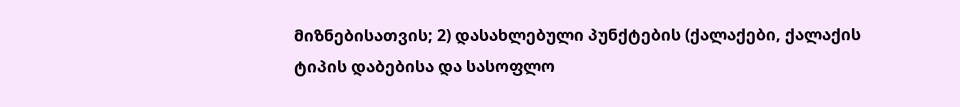მიზნებისათვის; 2) დასახლებული პუნქტების (ქალაქები, ქალაქის ტიპის დაბებისა და სასოფლო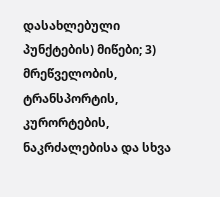დასახლებული პუნქტების) მიწები; 3) მრეწველობის, ტრანსპორტის, კურორტების, ნაკრძალებისა და სხვა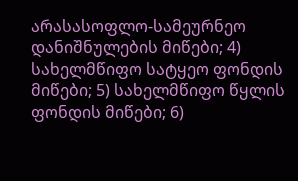არასასოფლო-სამეურნეო დანიშნულების მიწები; 4) სახელმწიფო სატყეო ფონდის მიწები; 5) სახელმწიფო წყლის ფონდის მიწები; 6)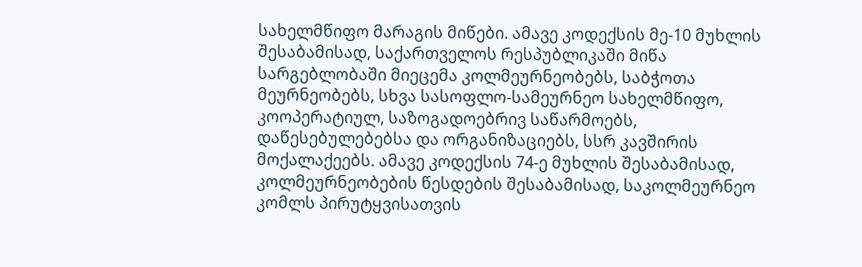სახელმწიფო მარაგის მიწები. ამავე კოდექსის მე-10 მუხლის შესაბამისად, საქართველოს რესპუბლიკაში მიწა სარგებლობაში მიეცემა კოლმეურნეობებს, საბჭოთა მეურნეობებს, სხვა სასოფლო-სამეურნეო სახელმწიფო, კოოპერატიულ, საზოგადოებრივ საწარმოებს, დაწესებულებებსა და ორგანიზაციებს, სსრ კავშირის მოქალაქეებს. ამავე კოდექსის 74-ე მუხლის შესაბამისად, კოლმეურნეობების წესდების შესაბამისად, საკოლმეურნეო კომლს პირუტყვისათვის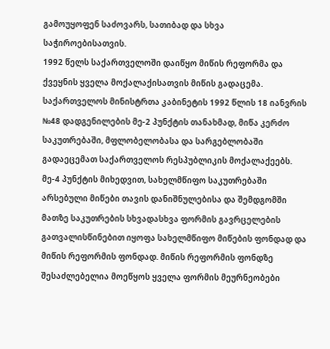გამოუყოფენ საძოვარს, სათიბად და სხვა საჭიროებისათვის.
1992 წელს საქართველოში დაიწყო მიწის რეფორმა და ქვეყნის ყველა მოქალაქისათვის მიწის გადაცემა. საქართველოს მინისტრთა კაბინეტის 1992 წლის 18 იანვრის №48 დადგენილების მე-2 პუნქტის თანახმად, მიწა კერძო საკუთრებაში, მფლობელობასა და სარგებლობაში გადაეცემათ საქართველოს რესპუბლიკის მოქალაქეებს. მე-4 პუნქტის მიხედვით, სახელმწიფო საკუთრებაში არსებული მიწები თავის დანიშნულებისა და შემდგომში მათზე საკუთრების სხვადასხვა ფორმის გავრცელების გათვალისწინებით იყოფა სახელმწიფო მიწების ფონდად და მიწის რეფორმის ფონდად. მიწის რეფორმის ფონდზე შესაძლებელია მოეწყოს ყველა ფორმის მეურნეობები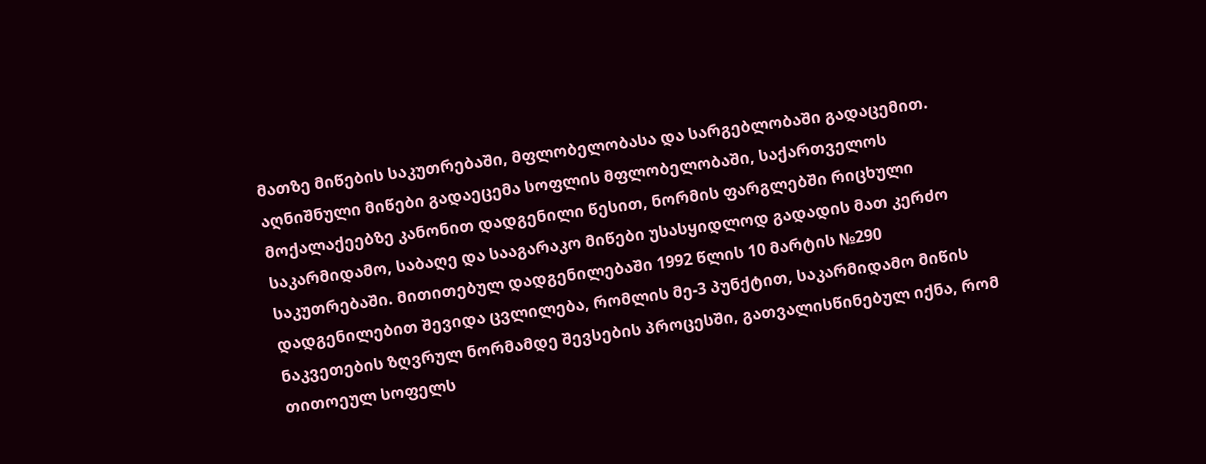მათზე მიწების საკუთრებაში, მფლობელობასა და სარგებლობაში გადაცემით. აღნიშნული მიწები გადაეცემა სოფლის მფლობელობაში, საქართველოს მოქალაქეებზე კანონით დადგენილი წესით, ნორმის ფარგლებში რიცხული საკარმიდამო, საბაღე და სააგარაკო მიწები უსასყიდლოდ გადადის მათ კერძო საკუთრებაში. მითითებულ დადგენილებაში 1992 წლის 10 მარტის №290 დადგენილებით შევიდა ცვლილება, რომლის მე-3 პუნქტით, საკარმიდამო მიწის ნაკვეთების ზღვრულ ნორმამდე შევსების პროცესში, გათვალისწინებულ იქნა, რომ თითოეულ სოფელს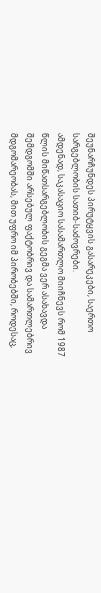შეუნარჩუნდეს პირუტყვის გასარეკები, საერთო სარგებლობის სათიბ-საძოვრები.
ამდენად, საკასაციო სასამართლო მიიჩნევს რომ 1987 წლის მიწათსარგებლობის გეგმა ვერ ასახავდა შემდგომში არსებულ ფაქტობრივ და სამართლებრივ მდგომარეობას, მით უფრო იმ პირობებში, როდესაც,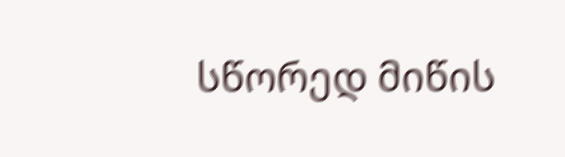სწორედ მიწის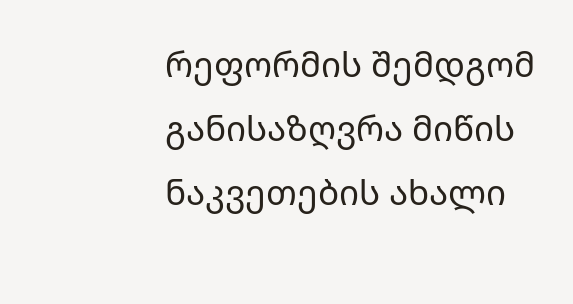რეფორმის შემდგომ განისაზღვრა მიწის ნაკვეთების ახალი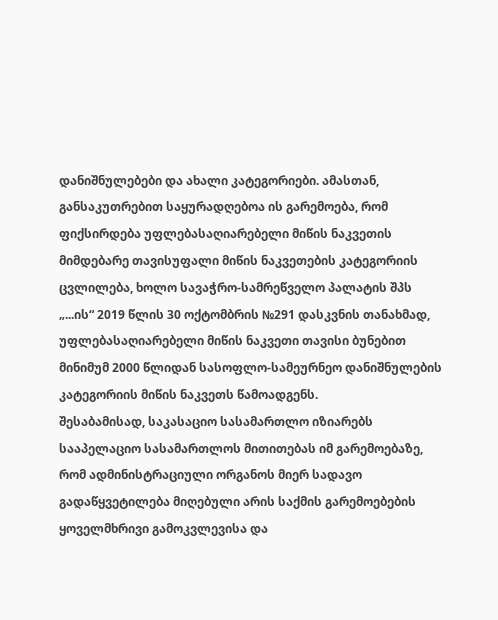დანიშნულებები და ახალი კატეგორიები. ამასთან, განსაკუთრებით საყურადღებოა ის გარემოება, რომ ფიქსირდება უფლებასაღიარებელი მიწის ნაკვეთის მიმდებარე თავისუფალი მიწის ნაკვეთების კატეგორიის ცვლილება, ხოლო სავაჭრო-სამრეწველო პალატის შპს „...ის“ 2019 წლის 30 ოქტომბრის №291 დასკვნის თანახმად, უფლებასაღიარებელი მიწის ნაკვეთი თავისი ბუნებით მინიმუმ 2000 წლიდან სასოფლო-სამეურნეო დანიშნულების კატეგორიის მიწის ნაკვეთს წამოადგენს.
შესაბამისად, საკასაციო სასამართლო იზიარებს სააპელაციო სასამართლოს მითითებას იმ გარემოებაზე, რომ ადმინისტრაციული ორგანოს მიერ სადავო გადაწყვეტილება მიღებული არის საქმის გარემოებების ყოველმხრივი გამოკვლევისა და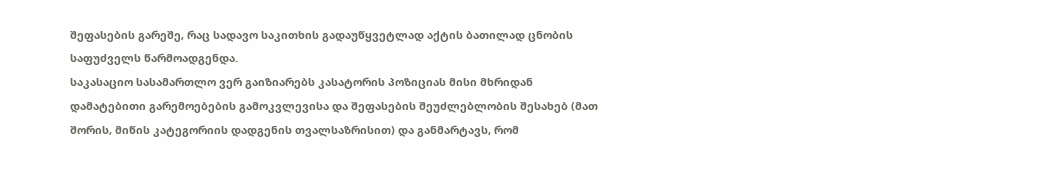შეფასების გარეშე, რაც სადავო საკითხის გადაუწყვეტლად აქტის ბათილად ცნობის საფუძველს წარმოადგენდა.
საკასაციო სასამართლო ვერ გაიზიარებს კასატორის პოზიციას მისი მხრიდან დამატებითი გარემოებების გამოკვლევისა და შეფასების შეუძლებლობის შესახებ (მათ შორის, მიწის კატეგორიის დადგენის თვალსაზრისით) და განმარტავს, რომ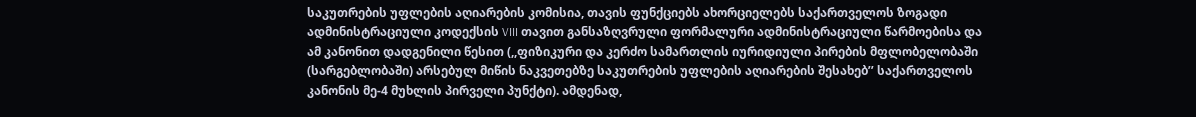საკუთრების უფლების აღიარების კომისია, თავის ფუნქციებს ახორციელებს საქართველოს ზოგადი ადმინისტრაციული კოდექსის VIII თავით განსაზღვრული ფორმალური ადმინისტრაციული წარმოებისა და ამ კანონით დადგენილი წესით (,,ფიზიკური და კერძო სამართლის იურიდიული პირების მფლობელობაში (სარგებლობაში) არსებულ მიწის ნაკვეთებზე საკუთრების უფლების აღიარების შესახებ’’ საქართველოს კანონის მე-4 მუხლის პირველი პუნქტი). ამდენად,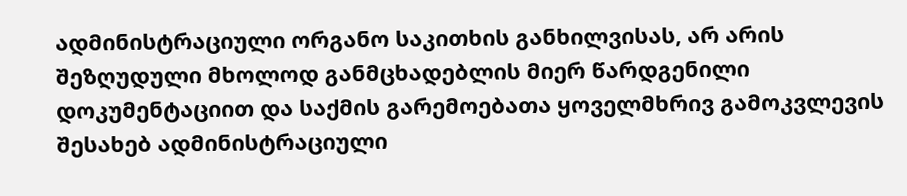ადმინისტრაციული ორგანო საკითხის განხილვისას, არ არის შეზღუდული მხოლოდ განმცხადებლის მიერ წარდგენილი დოკუმენტაციით და საქმის გარემოებათა ყოველმხრივ გამოკვლევის შესახებ ადმინისტრაციული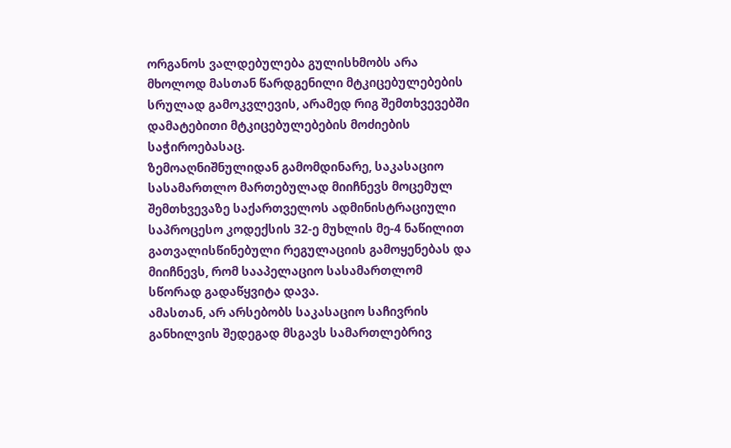ორგანოს ვალდებულება გულისხმობს არა მხოლოდ მასთან წარდგენილი მტკიცებულებების სრულად გამოკვლევის, არამედ რიგ შემთხვევებში დამატებითი მტკიცებულებების მოძიების საჭიროებასაც.
ზემოაღნიშნულიდან გამომდინარე, საკასაციო სასამართლო მართებულად მიიჩნევს მოცემულ შემთხვევაზე საქართველოს ადმინისტრაციული საპროცესო კოდექსის 32-ე მუხლის მე-4 ნაწილით გათვალისწინებული რეგულაციის გამოყენებას და მიიჩნევს, რომ სააპელაციო სასამართლომ სწორად გადაწყვიტა დავა.
ამასთან, არ არსებობს საკასაციო საჩივრის განხილვის შედეგად მსგავს სამართლებრივ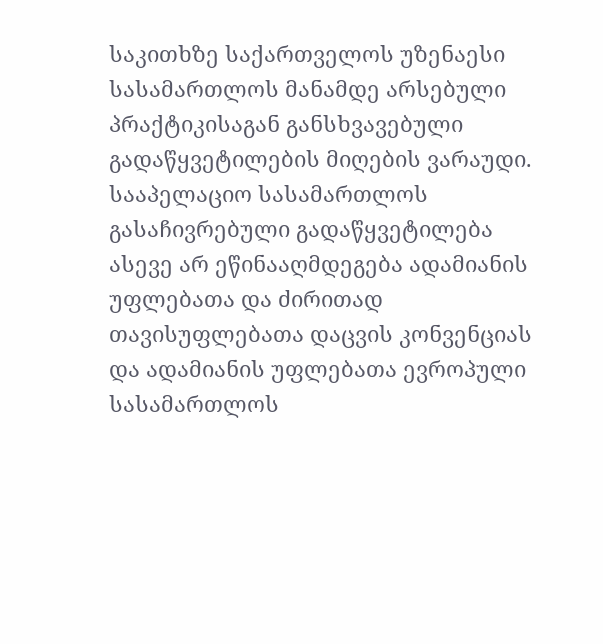საკითხზე საქართველოს უზენაესი სასამართლოს მანამდე არსებული პრაქტიკისაგან განსხვავებული გადაწყვეტილების მიღების ვარაუდი. სააპელაციო სასამართლოს გასაჩივრებული გადაწყვეტილება ასევე არ ეწინააღმდეგება ადამიანის უფლებათა და ძირითად თავისუფლებათა დაცვის კონვენციას და ადამიანის უფლებათა ევროპული სასამართლოს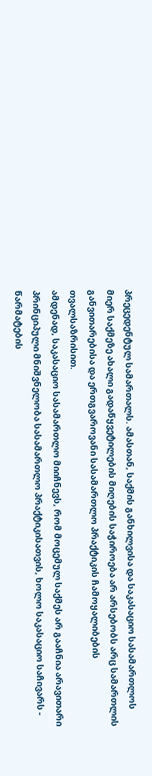პრეცედენტულ სამართალს. ამასთან, საქმის განხილვისა და საკასაციო სასამართლოს მიერ საქმეზე ახალი გადაწყვეტილების მიღების საჭიროება არ არსებობს არც სამართლის განვითარებისა და ერთგვაროვანი სასამართლო პრაქტიკის ჩამოყალიბების თვალსაზრისით.
ამდენად, საკასაციო სასამართლო მიიჩნევს, რომ მოცემულ საქმეს არ გააჩნია არავითარი პრინციპული მნიშვნელობა სასამართლო პრაქტიკისათვის, ხოლო საკასაციო საჩივარს - წარმატების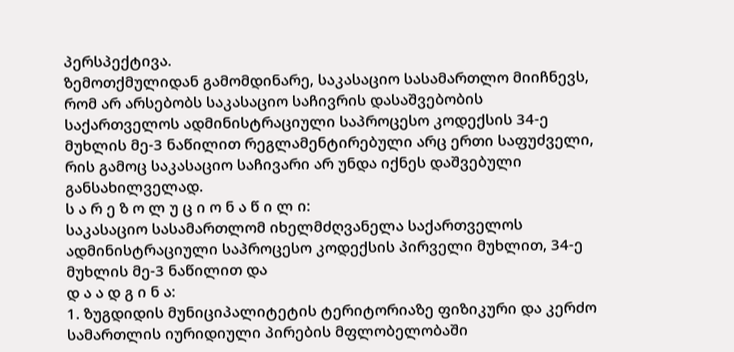პერსპექტივა.
ზემოთქმულიდან გამომდინარე, საკასაციო სასამართლო მიიჩნევს, რომ არ არსებობს საკასაციო საჩივრის დასაშვებობის საქართველოს ადმინისტრაციული საპროცესო კოდექსის 34-ე მუხლის მე-3 ნაწილით რეგლამენტირებული არც ერთი საფუძველი, რის გამოც საკასაციო საჩივარი არ უნდა იქნეს დაშვებული განსახილველად.
ს ა რ ე ზ ო ლ უ ც ი ო ნ ა წ ი ლ ი:
საკასაციო სასამართლომ იხელმძღვანელა საქართველოს ადმინისტრაციული საპროცესო კოდექსის პირველი მუხლით, 34-ე მუხლის მე-3 ნაწილით და
დ ა ა დ გ ი ნ ა:
1. ზუგდიდის მუნიციპალიტეტის ტერიტორიაზე ფიზიკური და კერძო სამართლის იურიდიული პირების მფლობელობაში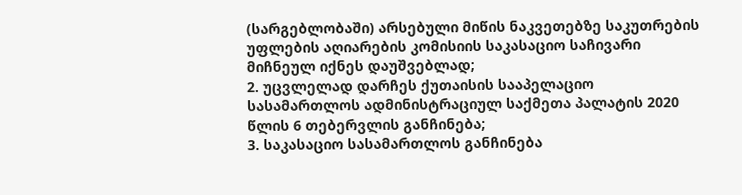(სარგებლობაში) არსებული მიწის ნაკვეთებზე საკუთრების უფლების აღიარების კომისიის საკასაციო საჩივარი მიჩნეულ იქნეს დაუშვებლად;
2. უცვლელად დარჩეს ქუთაისის სააპელაციო სასამართლოს ადმინისტრაციულ საქმეთა პალატის 2020 წლის 6 თებერვლის განჩინება;
3. საკასაციო სასამართლოს განჩინება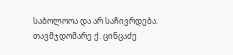საბოლოოა და არ საჩივრდება.
თავმჯდომარე ქ. ცინცაძე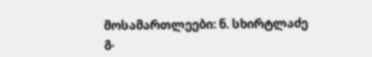მოსამართლეები: ნ. სხირტლაძე
გ.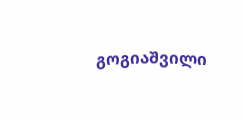გოგიაშვილი